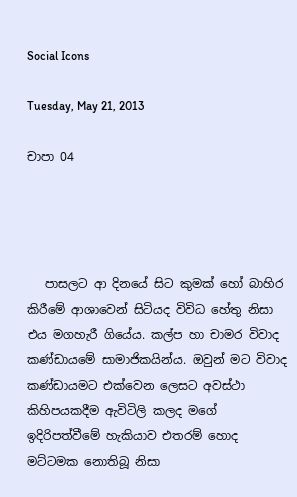Social Icons

Tuesday, May 21, 2013

චාපා 04




   පාසලට ආ දිනයේ සිට කුමක් හෝ බාහිර කිරීමේ ආශාවෙන් සිටියද විවිධ හේතු නිසා එය මගහැරී ගියේය. කල්ප හා චාමර විවාද කණ්ඩායමේ සාමාජිකයින්ය. ඔවුන් මට විවාද කණ්ඩායමට එක්වෙන ලෙසට අවස්ථා කිහිපයකදීම ඇවිටිලි කලද මගේ ඉදිරිපත්වීමේ හැකියාව එතරම් හොද මට්ටමක නොතිබූ නිසා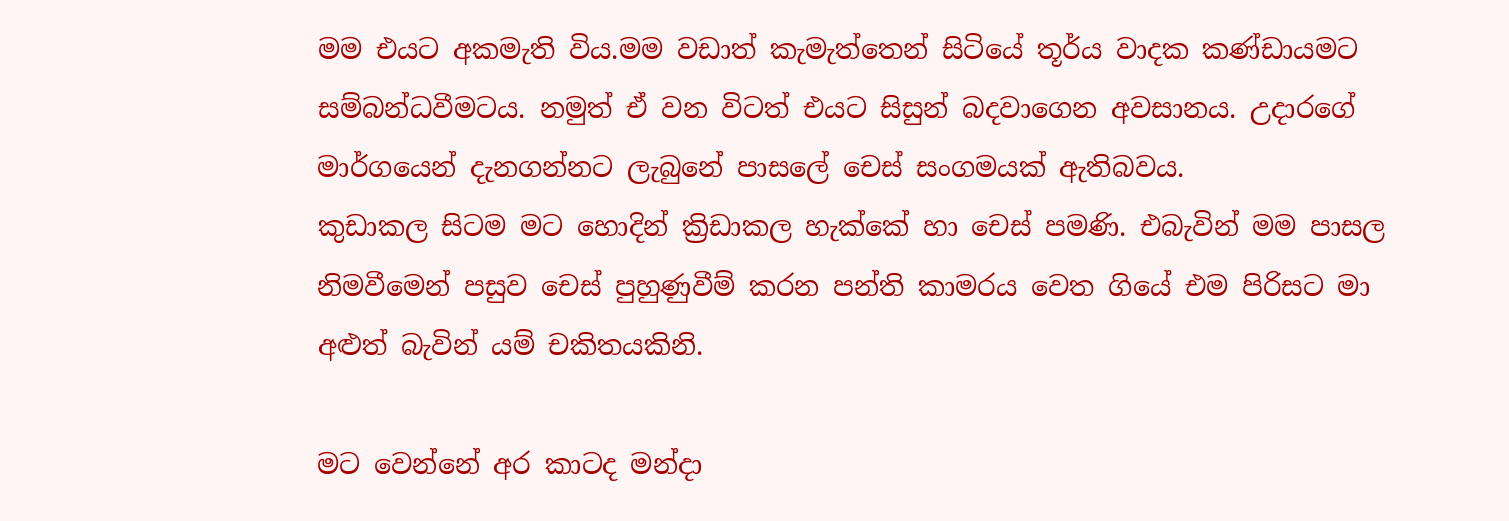මම එයට අකමැති විය.මම වඩාත් කැමැත්තෙන් සිටියේ තූර්ය වාදක කණ්ඩායමට සම්බන්ධවීමටය. නමුත් ඒ වන විටත් එයට සිසුන් බදවාගෙන අවසානය. උදාරගේ මාර්ගයෙන් දැනගන්නට ලැබුනේ පාසලේ චෙස් සංගමයක් ඇතිබවය.
කුඩාකල සිටම මට හොදින් ක්‍රිඩාකල හැක්කේ හා චෙස් පමණි. එබැවින් මම පාසල නිමවීමෙන් පසුව චෙස් පුහුණුවීම් කරන පන්ති කාමරය වෙත ගියේ එම පිරිසට මා අළුත් බැවින් යම් චකිතයකිනි.

මට වෙන්නේ අර කාටද මන්දා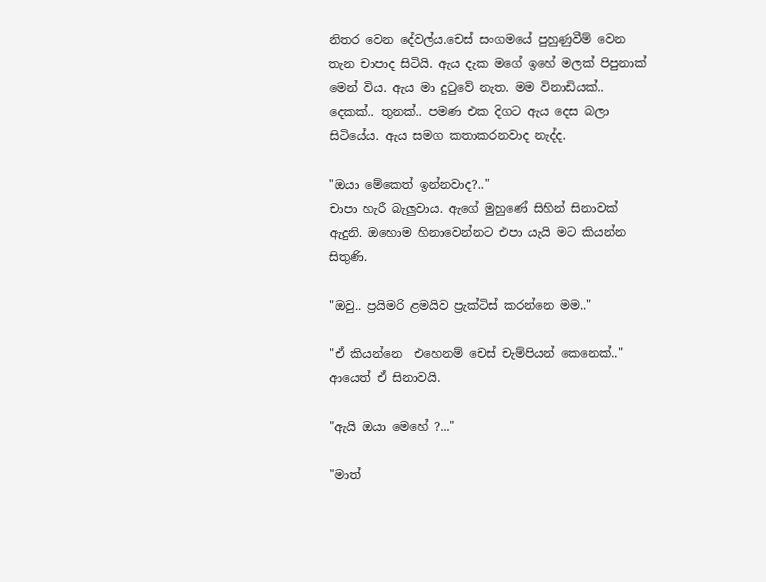නිතර වෙන දේවල්ය.චෙස් සංගමයේ පුහුණුවීම් වෙන තැන චාපාද සිටියි. ඇය දැක මගේ ඉහේ මලක් පිපුනාක් මෙන් විය. ඇය මා දුටුවේ නැත. මම විනාඩියක්.. දෙකක්.. තුනක්.. පමණ එක දිගට ඇය දෙස බලා සිටියේය. ඇය සමග කතාකරනවාද නැද්ද.

"ඔයා මේකෙත් ඉන්නවාද?.."
චාපා හැරී බැලුවාය. ඇගේ මුහුණේ සිහින් සිනාවක් ඇදුනි. ඔහොම හිනාවෙන්නට එපා යැයි මට කියන්න සිතුණි.

"ඔවු.. ප්‍රයිමරි ළමයිව ප්‍රැක්ටිස් කරන්නෙ මම.."

"ඒ කියන්නෙ  එහෙනම් චෙස් චැම්පියන් කෙනෙක්.."
ආයෙත් ඒ සිනාවයි.

"ඇයි ඔයා මෙහේ ?..."

"මාත්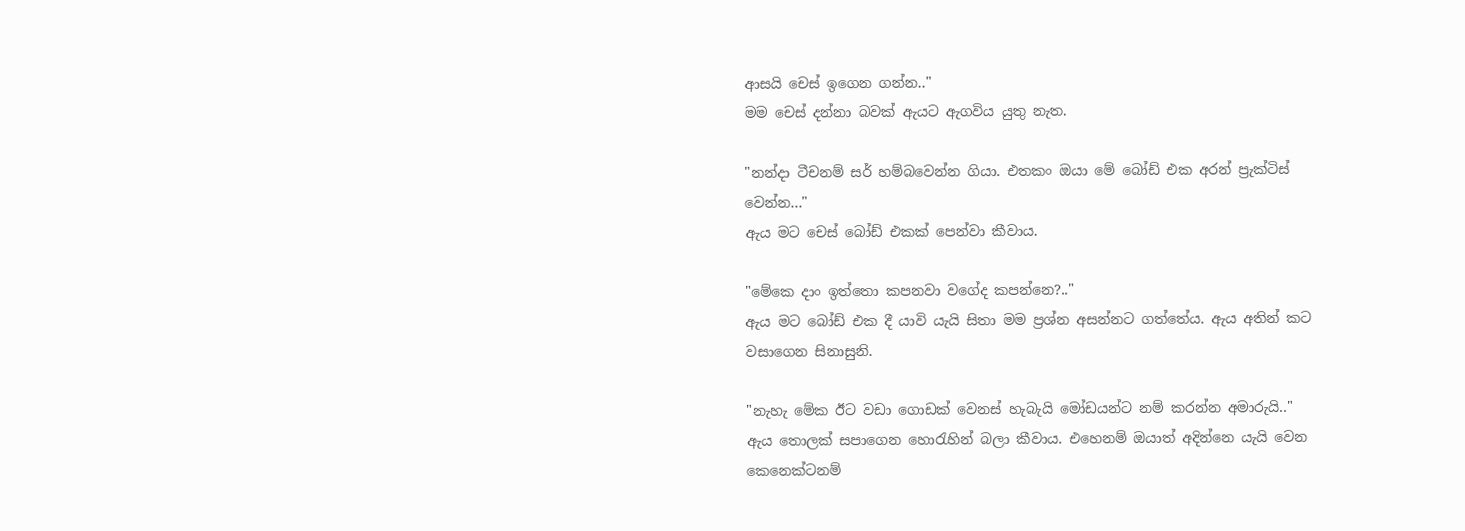ආසයි චෙස් ඉගෙන ගන්න.."
මම චෙස් දන්නා බවක් ඇයට ඇගවිය යුතු නැත.

"නන්දා ටීචනම් සර් හම්බවෙන්න ගියා. එතකං ඔයා මේ බෝඩ් එක අරන් ප්‍රැක්ටිස් වෙන්න..."
ඇය මට චෙස් බෝඩ් එකක් පෙන්වා කීවාය.

"මේකෙ දාං ඉත්තො කපනවා වගේද කපන්නෙ?.."
ඇය මට බෝඩ් එක දී යාවි යැයි සිතා මම ප්‍රශ්න අසන්නට ගත්තේය. ඇය අතින් කට වසාගෙන සිනාසුනි.

"නැහැ මේක ඊට වඩා ගොඩක් වෙනස් හැබැයි මෝඩයන්ට නම් කරන්න අමාරුයි.."
ඇය තොලක් සපාගෙන හොරැහින් බලා කීවාය. එහෙනම් ඔයාත් අදින්නෙ යැයි වෙන කෙනෙක්ටනම්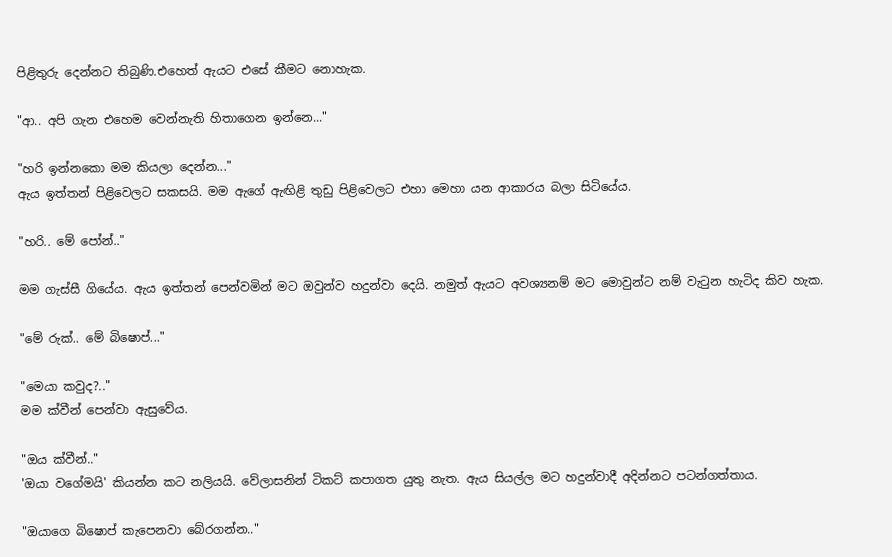පිළිතුරු දෙන්නට තිබුණි.එහෙත් ඇයට එසේ කීමට නොහැක.

"ආ.. අපි ගැන එහෙම වෙන්නැති හිතාගෙන ඉන්නෙ..."

"හරි ඉන්නකො මම කියලා දෙන්න..."
ඇය ඉත්තන් පිළිවෙලට සකසයි. මම ඇගේ ඇඟිළි තුඩු පිළිවෙලට එහා මෙහා යන ආකාරය බලා සිටියේය.

"හරි.. මේ පෝන්.."

මම ගැස්සී ගියේය. ඇය ඉත්තන් පෙන්වමින් මට ඔවුන්ව හදුන්වා දෙයි. නමුත් ඇයට අවශ්‍යනම් මට මොවුන්ට නම් වැටුන හැටිද කිව හැක.

"මේ රුක්.. මේ බිෂොප්..."

"මෙයා කවුද?.."
මම ක්වීන් පෙන්වා ඇසුවේය.

"ඔය ක්වීන්.."
'ඔයා වගේමයි' කියන්න කට නලියයි. වේලාසනින් ටිකට් කපාගත යුතු නැත. ඇය සියල්ල මට හදුන්වාදී අදින්නට පටන්ගත්තාය.

"ඔයාගෙ බිෂොප් කැපෙනවා බේරගන්න.."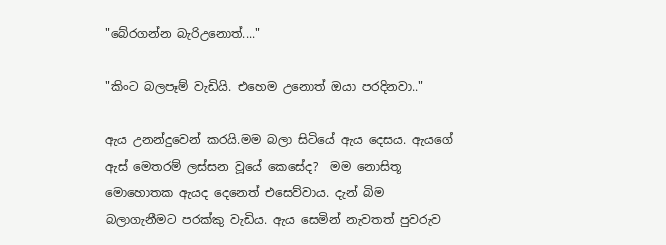"බේරගන්න බැරිඋනොත්...."

"කිංට බලපෑම් වැඩියි. එහෙම උනොත් ඔයා පරදිනවා.."

ඇය උනන්දුවෙන් කරයි.මම බලා සිටියේ ඇය දෙසය. ඇයගේ ඇස් මෙතරම් ලස්සන වූයේ කෙසේද?  මම නොසිතූ මොහොතක ඇයද දෙනෙත් එසෙව්වාය. දැන් බිම බලාගැනීමට පරක්කු වැඩිය. ඇය සෙමින් නැවතත් පුවරුව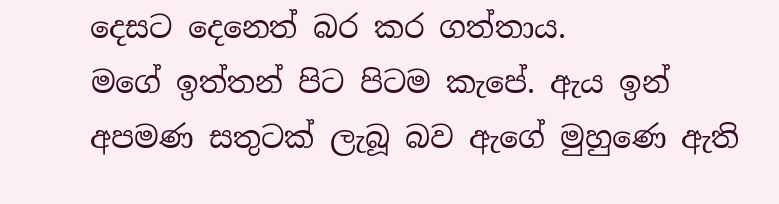දෙසට දෙනෙත් බර කර ගත්තාය.
මගේ ඉත්තන් පිට පිටම කැපේ. ඇය ඉන් අපමණ සතුටක් ලැබූ බව ඇගේ මුහුණෙ ඇති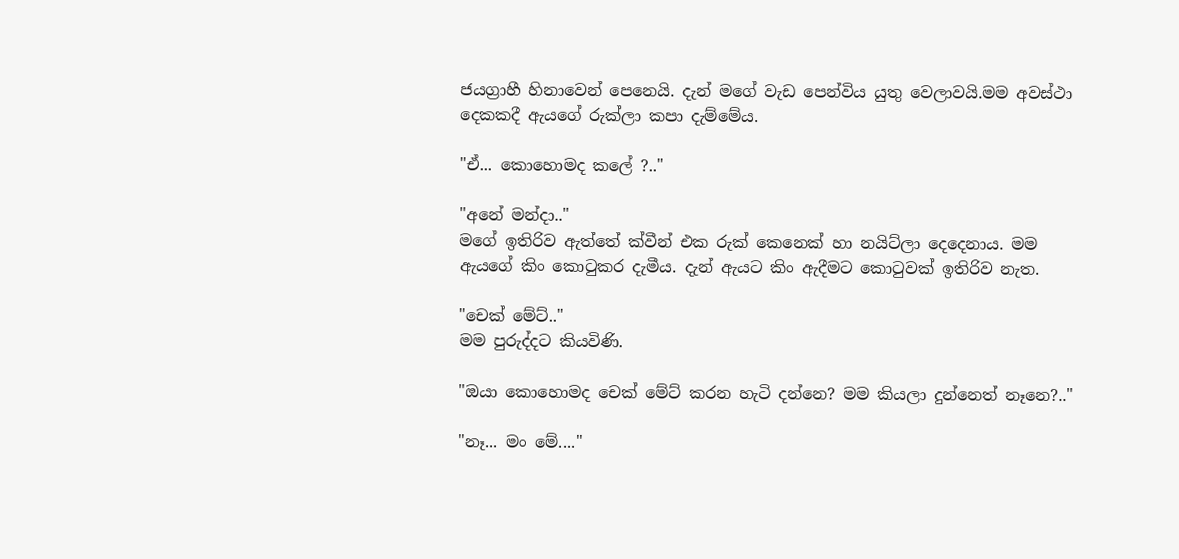ජයග්‍රාහී හිනාවෙන් පෙනෙයි. දැන් මගේ වැඩ පෙන්විය යුතු වෙලාවයි.මම අවස්ථා දෙකකදී ඇයගේ රුක්ලා කපා දැම්මේය.

"ඒ... කොහොමද කලේ ?.."

"අනේ මන්දා.."
මගේ ඉතිරිව ඇත්තේ ක්වීන් එක රුක් කෙනෙක් හා නයිට්ලා දෙදෙනාය. මම ඇයගේ කිං කොටුකර දැමීය. දැන් ඇයට කිං ඇදීමට කොටුවක් ඉතිරිව නැත.

"චෙක් මේට්.."
මම පුරුද්දට කියවිණි.

"ඔයා කොහොමද චෙක් මේට් කරන හැටි දන්නෙ? මම කියලා දුන්නෙත් නෑනෙ?.."

"නෑ... මං මේ...."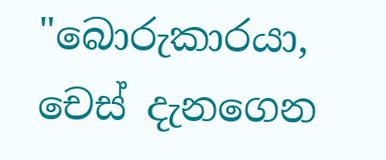"බොරුකාරයා, චෙස් දැනගෙන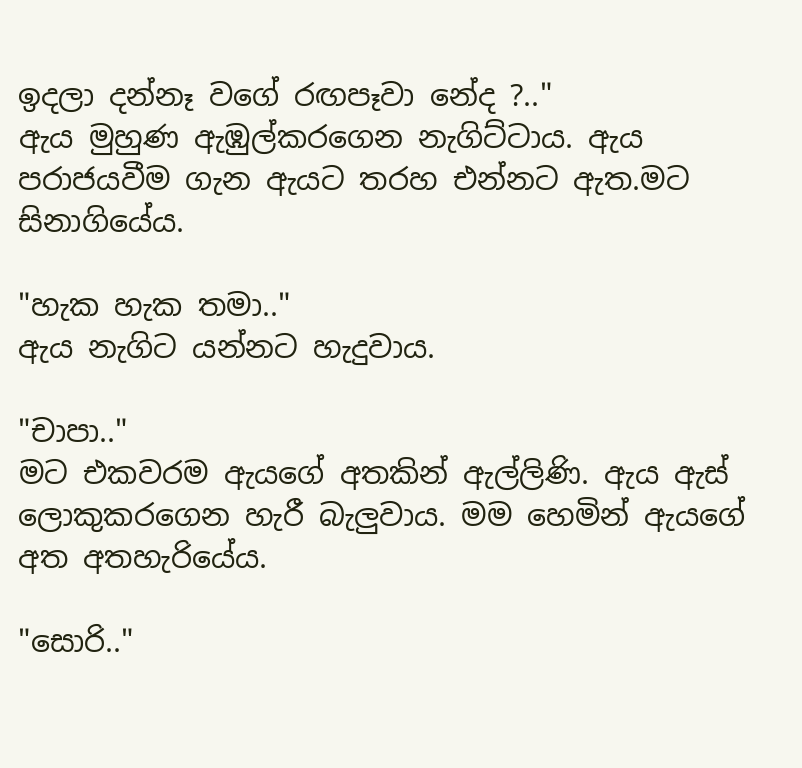ඉදලා දන්නෑ වගේ රඟපෑවා නේද ?.."
ඇය මුහුණ ඇඹුල්කරගෙන නැගිට්ටාය. ඇය පරාජයවීම ගැන ඇයට තරහ එන්නට ඇත.මට සිනාගියේය.

"හැක හැක තමා.."
ඇය නැගිට යන්නට හැදුවාය.

"චාපා.."
මට එකවරම ඇයගේ අතකින් ඇල්ලිණි. ඇය ඇස් ලොකුකරගෙන හැරී බැලුවාය. මම හෙමින් ඇයගේ අත අතහැරියේය.

"සොරි.."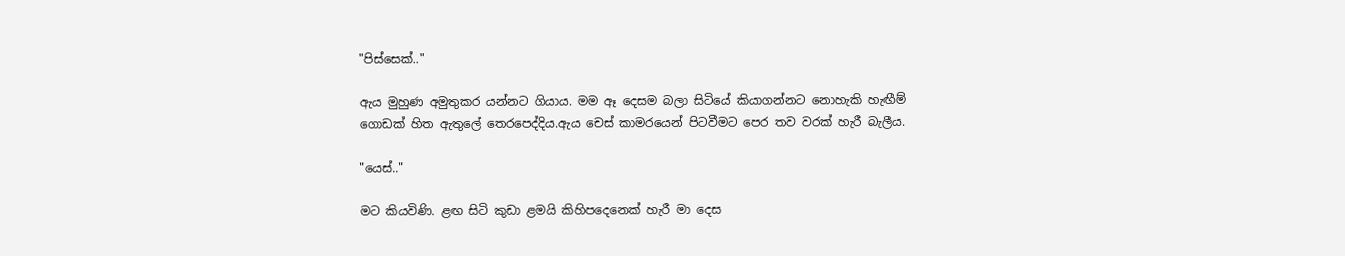"පිස්සෙක්.."

ඇය මුහුණ අමුතුකර යන්නට ගියාය. මම ඈ දෙසම බලා සිටියේ කියාගන්නට නොහැකි හැඟීම් ගොඩක් හිත ඇතුලේ තෙරපෙද්දිය.ඇය චෙස් කාමරයෙන් පිටවීමට පෙර තව වරක් හැරී බැලීය.

"යෙස්.."

මට කියවිණි. ළඟ සිටි කුඩා ළමයි කිහිපදෙනෙක් හැරී මා දෙස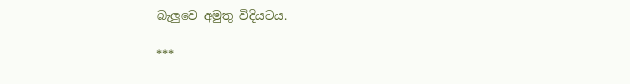බැලුවෙ අමුතු විදියටය.

***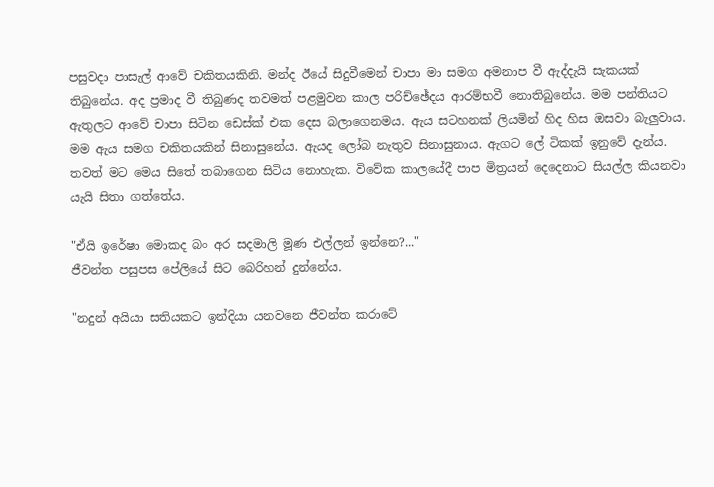පසුවදා පාසැල් ආවේ චකිතයකිනි. මන්ද ඊයේ සිදුවීමෙන් චාපා මා සමග අමනාප වී ඇද්දැයි සැකයක් තිබුනේය. අද ප්‍රමාද වී තිබුණද තවමත් පළමුවන කාල පරිච්ඡේදය ආරම්භවී නොතිබුනේය. මම පන්තියට ඇතුලට ආවේ චාපා සිටින ඩෙස්ක් එක දෙස බලාගෙනමය. ඇය සටහනක් ලියමින් හිද හිස ඔසවා බැලුවාය. මම ඇය සමග චකිතයකින් සිනාසුනේය. ඇයද ලෝබ නැතුව සිනාසුනාය. ඇගට ලේ ටිකක් ඉනුවේ දැන්ය.
තවත් මට මෙය සිතේ තබාගෙන සිටිය නොහැක. විවේක කාලයේදී පාප මිත්‍රයන් දෙදෙනාට සියල්ල කියනවා යැයි සිතා ගත්තේය.

"ඒයි ඉරේෂා මොකද බං අර සදමාලි මූණ එල්ලන් ඉන්නෙ?..."
ජීවන්ත පසුපස පේලියේ සිට බෙරිහන් දුන්නේය.

"නදුන් අයියා සතියකට ඉන්දියා යනවනෙ ජීවන්ත කරාටේ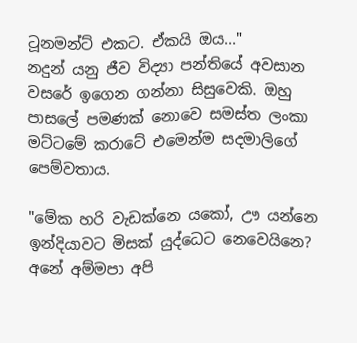ටූනමන්ට් එකට. ඒකයි ඔය..."
නදුන් යනු ජීව විද්‍යා පන්තියේ අවසාන වසරේ ඉගෙන ගන්නා සිසුවෙකි. ඔහු පාසලේ පමණක් නොවෙ සමස්ත ලංකා මට්ටමේ කරාටේ එමෙන්ම සදමාලිගේ පෙම්වතාය.

"මේක හරි වැඩක්නෙ යකෝ, ඌ යන්නෙ ඉන්දියාවට මිසක් යුද්ධෙට නෙවෙයිනෙ?
අනේ අම්මපා අපි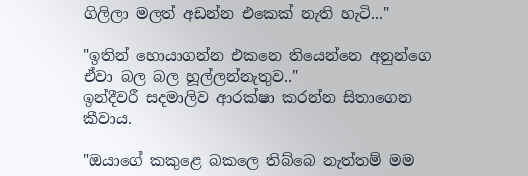ගිලිලා මලත් අඩන්න එකෙක් නැති හැටි..."

"ඉතින් හොයාගන්න එකනෙ තියෙන්නෙ අනුන්ගෙ ඒවා බල බල හූල්ලන්නැතුව.."
ඉන්දීවරී සදමාලිව ආරක්ෂා කරන්න සිතාගෙන කීවාය.

"ඔයාගේ කකුළෙ බකලෙ තිබ්බෙ නැත්තම් මම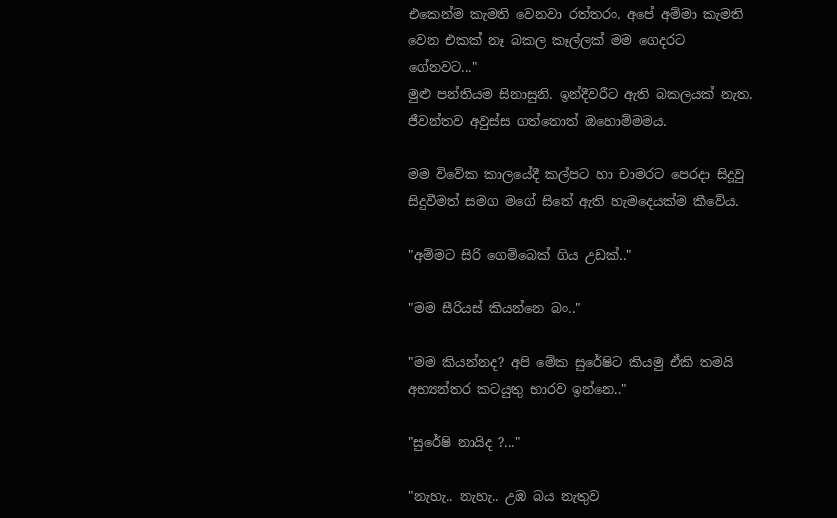එකෙන්ම කැමති වෙනවා රත්තරං. අපේ අම්මා කැමති වෙන එකක් නෑ බකල කෑල්ලක් මම ගෙදරට ගේනවට..."
මුළු පන්තියම සිනාසුනි. ඉන්දීවරීට ඇති බකලයක් නැත. ජීවන්තව අවුස්ස ගත්තොත් ඔහොම්මමය.

මම විවේක කාලයේදී කල්පට හා චාමරට පෙරදා සිදූවු සිදුවීමත් සමග මගේ සිතේ ඇති හැමදෙයක්ම කීවේය.

"අම්මට සිරි ගෙම්බෙක් ගිය උඩක්.."

"මම සීරියස් කියන්නෙ බං.."

"මම කියන්නද? අපි මේක සුරේෂිට කියමු ඒකි තමයි අභ්‍යන්තර කටයුතු භාරව ඉන්නෙ.."

"සුරේෂි නායිද ?..."

"නැහැ.. නැහැ.. උඹ බය නැතුව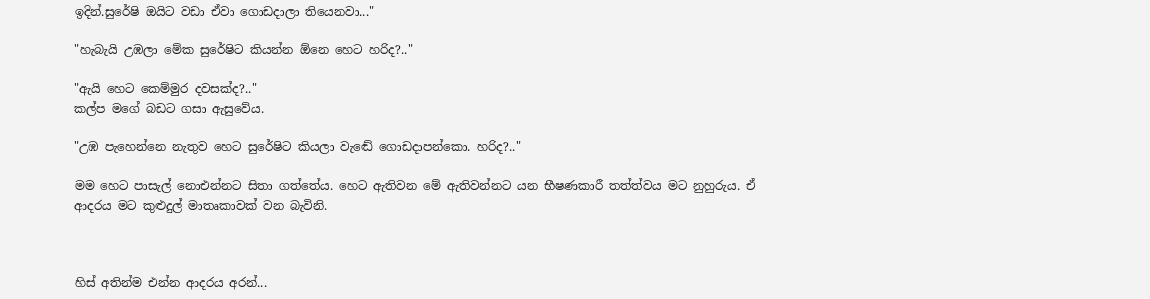ඉදින්.සුරේෂි ඔයිට වඩා ඒවා ගොඩදාලා තියෙනවා..."

"හැබැයි උඹලා මේක සුරේෂිට කියන්න ඕනෙ හෙට හරිද?.."

"ඇයි හෙට කෙම්මුර දවසක්ද?.."
කල්ප මගේ බඩට ගසා ඇසුවේය.

"උඹ පැහෙන්නෙ නැතුව හෙට සුරේෂිට කියලා වැඬේ ගොඩදාපන්කො. හරිද?.."

මම හෙට පාසැල් නොඑන්නට සිතා ගත්තේය. හෙට ඇතිවන මේ ඇතිවන්නට යන භීෂණකාරී තත්ත්වය මට නුහුරුය. ඒ ආදරය මට කුළුදුල් මාතෘකාවක් වන බැවිනි.



හිස් අතින්ම එන්න ආදරය අරන්...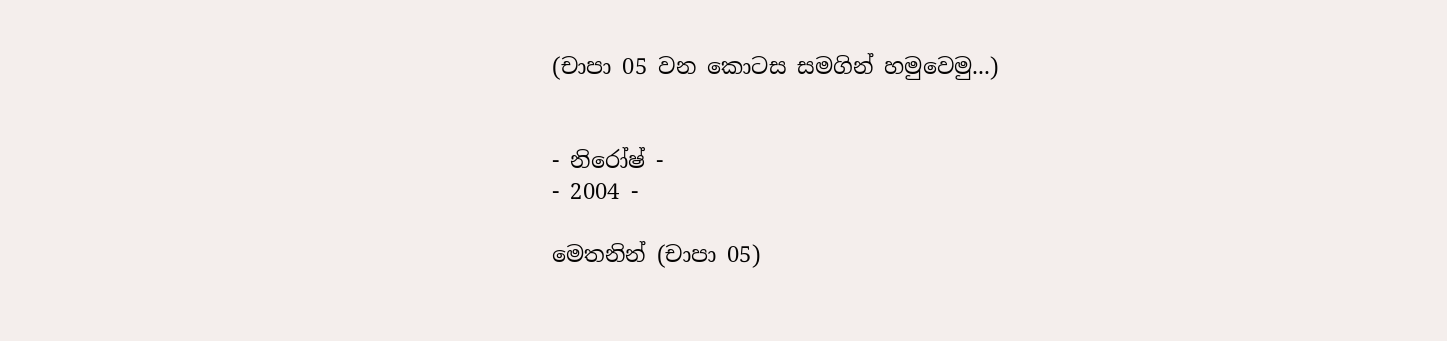(චාපා 05 වන කොටස සමගින් හමුවෙමු...)


- නිරෝෂ් -
- 2004 -

මෙතනින් (චාපා 05)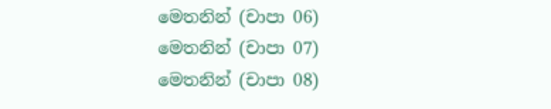මෙතනින් (චාපා 06)
මෙතනින් (චාපා 07)
මෙතනින් (චාපා 08)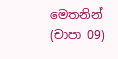මෙතනින් (චාපා 09)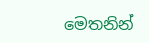මෙතනින්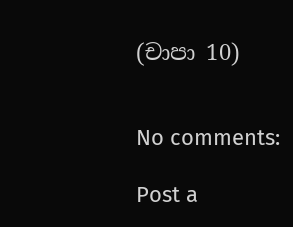(චාපා 10)


No comments:

Post a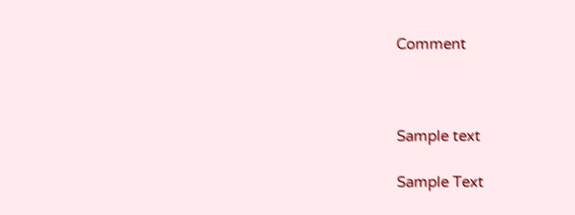Comment



Sample text

Sample Text